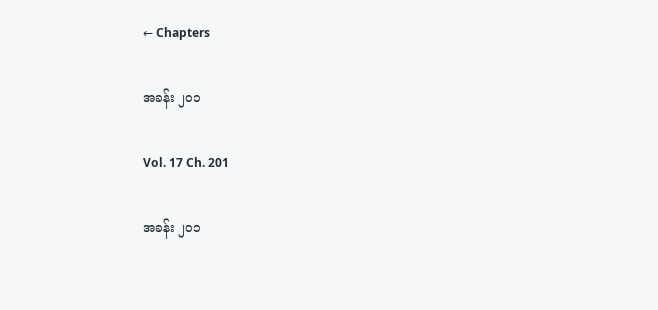← Chapters

အခန်း ၂၀၁

Vol. 17 Ch. 201

အခန်း ၂၀၁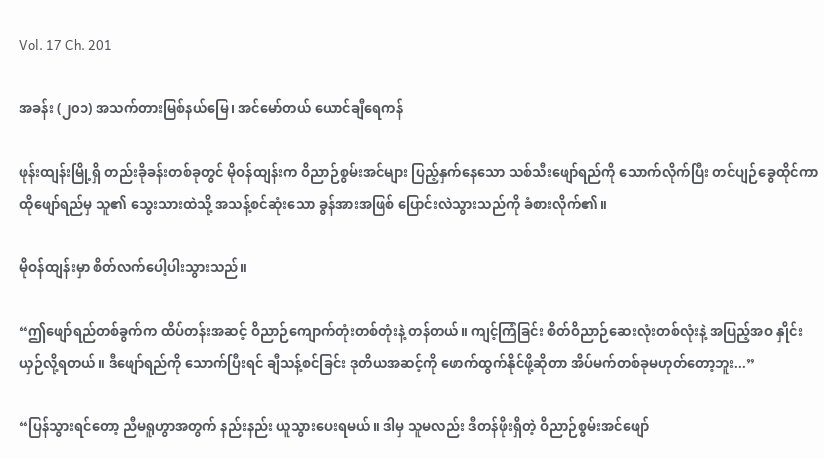Vol. 17 Ch. 201

အခန်း (၂၀၁) အသက်တားမြစ်နယ်မြေ၊ အင်မော်တယ် ယောင်ချီရေကန်

ဖုန်းထျန်းမြို့ရှိ တည်းခိုခန်းတစ်ခုတွင် မိုဝန်ထျန်းက ဝိညာဉ်စွမ်းအင်များ ပြည့်နှက်နေသော သစ်သီးဖျော်ရည်ကို သောက်လိုက်ပြီး တင်ပျဉ်ခွေထိုင်ကာ ထိုဖျော်ရည်မှ သူ၏ သွေးသားထဲသို့ အသန့်စင်ဆုံးသော ခွန်အားအဖြစ် ပြောင်းလဲသွားသည်ကို ခံစားလိုက်၏။

မိုဝန်ထျန်းမှာ စိတ်လက်ပေါ့ပါးသွားသည်။

“ဤဖျော်ရည်တစ်ခွက်က ထိပ်တန်းအဆင့် ဝိညာဉ်ကျောက်တုံးတစ်တုံးနဲ့ တန်တယ်။ ကျင့်ကြံခြင်း စိတ်ဝိညာဉ်ဆေးလုံးတစ်လုံးနဲ့ အပြည့်အဝ နှိုင်းယှဉ်လို့ရတယ်။ ဒီဖျော်ရည်ကို သောက်ပြီးရင် ချီသန့်စင်ခြင်း ဒုတိယအဆင့်ကို ဖောက်ထွက်နိုင်ဖို့ဆိုတာ အိပ်မက်တစ်ခုမဟုတ်တော့ဘူး...”

“ပြန်သွားရင်တော့ ညီမ‌ရူဟွာအတွက် နည်းနည်း ယူသွားပေးရမယ်။ ဒါမှ သူမလည်း ဒီတန်ဖိုးရှိတဲ့ ဝိညာဉ်စွမ်းအင်ဖျော်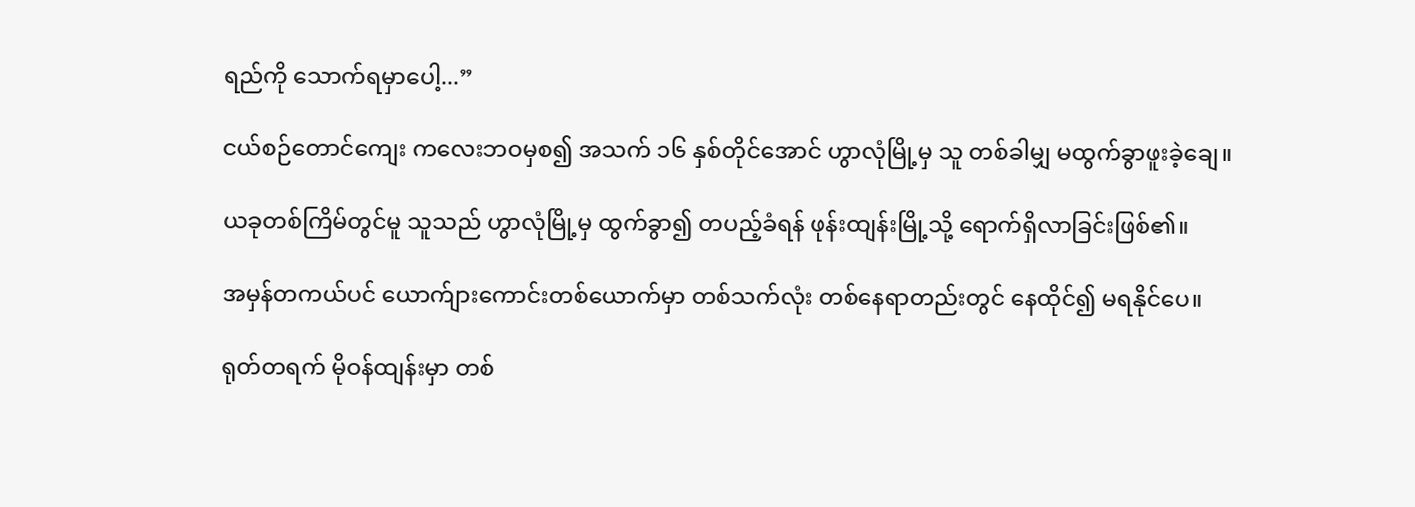ရည်ကို သောက်ရမှာပေါ့...”

ငယ်စဉ်တောင်ကျေး ကလေးဘဝမှစ၍ အသက် ၁၆ နှစ်တိုင်အောင် ဟွာလုံမြို့မှ သူ တစ်ခါမျှ မထွက်ခွာဖူးခဲ့ချေ။

ယခုတစ်ကြိမ်တွင်မူ သူသည် ဟွာလုံမြို့မှ ထွက်ခွာ၍ တပည့်ခံရန် ဖုန်းထျန်းမြို့သို့ ရောက်ရှိလာခြင်းဖြစ်၏။

အမှန်တကယ်ပင် ယောက်ျားကောင်းတစ်ယောက်မှာ တစ်သက်လုံး တစ်နေရာတည်းတွင် နေထိုင်၍ မရနိုင်ပေ။

ရုတ်တရက် မိုဝန်ထျန်းမှာ တစ်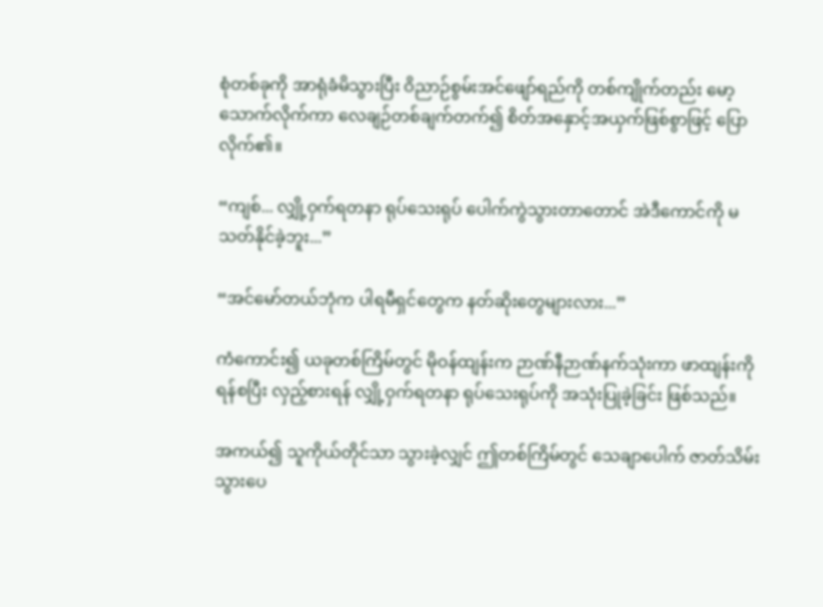စုံတစ်ခုကို အာရုံခံမိသွားပြီး ဝိညာဉ်စွမ်းအင်ဖျော်ရည်ကို တစ်ကျိုက်တည်း မော့သောက်လိုက်ကာ လေချဉ်တစ်ချက်တက်၍ စိတ်အနှောင့်အယှက်ဖြစ်စွာဖြင့် ပြောလိုက်၏။

“ကျစ်... လျှို့ဝှက်ရတနာ ရုပ်သေးရုပ် ပေါက်ကွဲသွားတာတောင် အဲဒီကောင်ကို မသတ်နိုင်ခဲ့ဘူး...”

“အင်မော်တယ်ဘုံက ပါရမီရှင်တွေက နတ်ဆိုးတွေများလား...”

ကံကောင်း၍ ယခုတစ်ကြိမ်တွင် မိုဝန်ထျန်းက ဉာဏ်နီဉာဏ်နက်သုံးကာ ဖာထျန်းကို ရန်စပြီး လှည့်စားရန် လျှို့ဝှက်ရတနာ ရုပ်သေးရုပ်ကို အသုံးပြုခဲ့ခြင်း ဖြစ်သည်။

အကယ်၍ သူကိုယ်တိုင်သာ သွားခဲ့လျှင် ဤတစ်ကြိမ်တွင် သေချာပေါက် ဇာတ်သိမ်းသွားပေ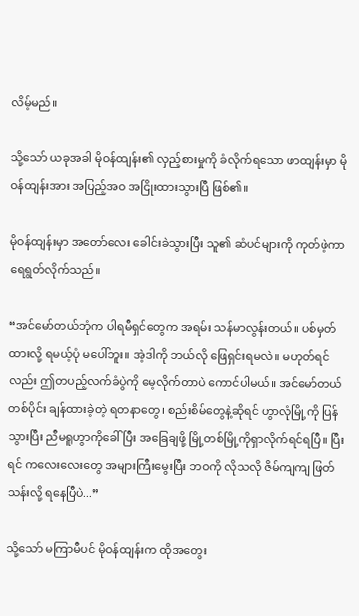လိမ့်မည်။

သို့သော် ယခုအခါ မိုဝန်ထျန်း၏ လှည့်စားမှုကို ခံလိုက်ရသော ဖာထျန်းမှာ မိုဝန်ထျန်းအား အပြည့်အဝ အငြိုးထားသွားပြီ ဖြစ်၏။

မိုဝန်ထျန်းမှာ အတော်လေး ခေါင်းခဲသွားပြီး သူ၏ ဆံပင်များကို ကုတ်ဖဲ့ကာ ရေရွတ်လိုက်သည်။

“အင်မော်တယ်ဘုံက ပါရမီရှင်တွေက အရမ်း သန်မာလွန်းတယ်။ ပစ်မှတ်ထားလို့ ရမယ့်ပုံ မပေါ်ဘူး။ အဲ့ဒါကို ဘယ်လို ဖြေရှင်းရမလဲ။ မဟုတ်ရင်လည်း ဤတပည့်လက်ခံပွဲကို မေ့လိုက်တာပဲ ကောင်ပါမယ်။ အင်မော်တယ်တစ်ပိုင်း ချန်ထားခဲ့တဲ့ ရတနာတွေ၊ စည်းစိမ်တွေနဲ့ဆိုရင် ဟွာလုံမြို့ကို ပြန်သွားပြီး ညီမရူဟွာကိုခေါ်ပြီး အခြေချဖို့ မြို့တစ်မြို့ကိုရှာလိုက်ရင်ရပြီ။ ပြီးရင် ကလေးလေးတွေ အများကြီးမွေးပြီး ဘဝကို လိုသလို ဇိမ်ကျကျ ဖြတ်သန်းလို့ ရနေပြီပဲ...”

သို့သော် မကြာမီပင် မိုဝန်ထျန်းက ထိုအတွေး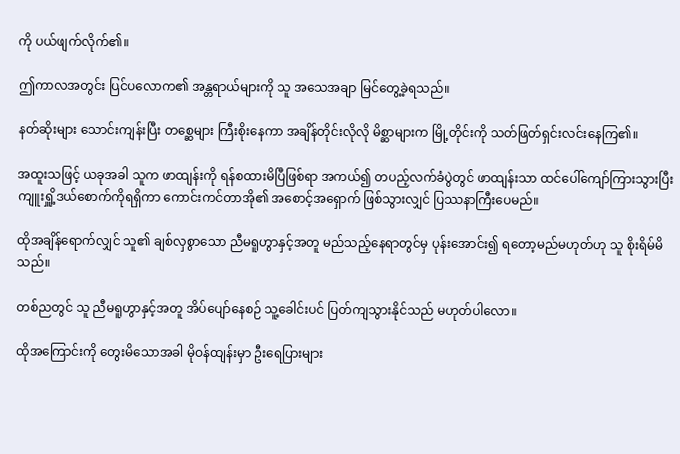ကို ပယ်ဖျက်လိုက်၏။

ဤကာလအတွင်း ပြင်ပလောက၏ အန္တရာယ်များကို သူ အသေအချာ မြင်တွေ့ခဲ့ရသည်။

နတ်ဆိုးများ သောင်းကျန်းပြီး တစ္ဆေများ ကြီးစိုးနေကာ အချိန်တိုင်းလိုလို မိစ္ဆာများက မြို့တိုင်းကို သတ်ဖြတ်ရှင်းလင်းနေကြ၏။

အထူးသဖြင့် ယခုအခါ သူက ဖာထျန်းကို ရန်စထားမိပြီဖြစ်ရာ အကယ်၍ တပည့်လက်ခံပွဲတွင် ဖာထျန်းသာ ထင်ပေါ်ကျော်ကြားသွားပြီး ကျူးရှိူ့ဒယ်စောက်ကိုရရှိကာ ကောင်းကင်တာအို၏ အစောင့်အရှောက် ဖြစ်သွားလျှင် ပြဿနာကြီးပေမည်။

ထိုအချိန်ရောက်လျှင် သူ၏ ချစ်လှစွာသော ညီမရူဟွာနှင့်အတူ မည်သည့်နေရာတွင်မှ ပုန်းအောင်း၍ ရတော့မည်မဟုတ်ဟု သူ စိုးရိမ်မိသည်။

တစ်ညတွင် သူ ညီမရူဟွာနှင့်အတူ အိပ်ပျော်နေစဉ် သူ့ခေါင်းပင် ပြတ်ကျသွားနိုင်သည် မဟုတ်ပါလော။

ထိုအကြောင်းကို တွေးမိသောအခါ မိုဝန်ထျန်းမှာ ဦးရေပြားများ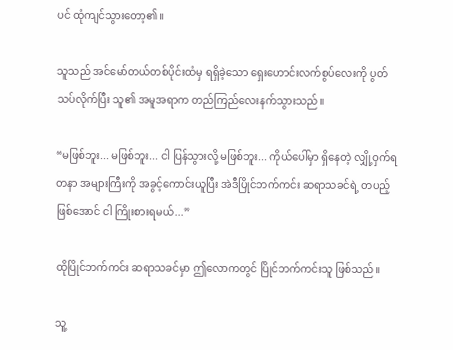ပင် ထုံကျင်သွားတော့၏။

သူသည် အင်မော်တယ်တစ်ပိုင်းထံမှ ရရှိခဲ့သော ရှေးဟောင်းလက်စွပ်လေးကို ပွတ်သပ်လိုက်ပြီး သူ၏ အမူအရာက တည်ကြည်လေးနက်သွားသည်။

“မဖြစ်ဘူး... မဖြစ်ဘူး... ငါ ပြန်သွားလို့ မဖြစ်ဘူး... ကိုယ်ပေါ်မှာ ရှိနေတဲ့ လျှို့ဝှက်ရတနာ အများကြီးကို အခွင့်ကောင်းယူပြီး အဲဒီပြိုင်ဘက်ကင်း ဆရာသခင်ရဲ့ တပည့်ဖြစ်အောင် ငါ ကြိုးစားရမယ်...”

ထိုပြိုင်ဘက်ကင်း ဆရာသခင်မှာ ဤလောကတွင် ပြိုင်ဘက်ကင်းသူ ဖြစ်သည်။

သူ့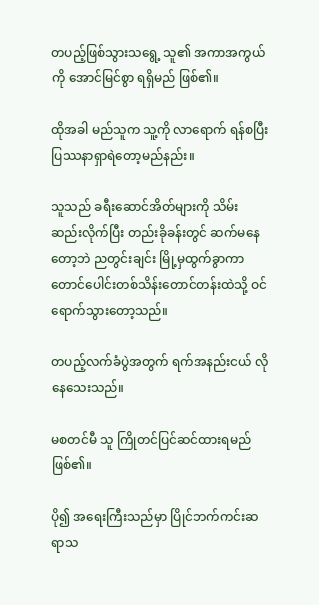တပည့်ဖြစ်သွားသရွေ့ သူ၏ အကာအကွယ်ကို အောင်မြင်စွာ ရရှိမည် ဖြစ်၏။

ထိုအခါ မည်သူက သူ့ကို လာရောက် ရန်စပြီး ပြဿနာရှာရဲတော့မည်နည်း။

သူသည် ခရီးဆောင်အိတ်များကို သိမ်းဆည်းလိုက်ပြီး တည်းခိုခန်းတွင် ဆက်မနေတော့ဘဲ ညတွင်းချင်း မြို့မှထွက်ခွာကာ တောင်ပေါင်းတစ်သိန်းတောင်တန်းထဲသို့ ဝင်ရောက်သွားတော့သည်။

တပည့်လက်ခံပွဲအတွက် ရက်အနည်းငယ် လိုနေသေးသည်။

မစတင်မီ သူ ကြိုတင်ပြင်ဆင်ထားရမည် ဖြစ်၏။

ပို၍ အရေးကြီးသည်မှာ ပြိုင်ဘက်ကင်းဆရာသ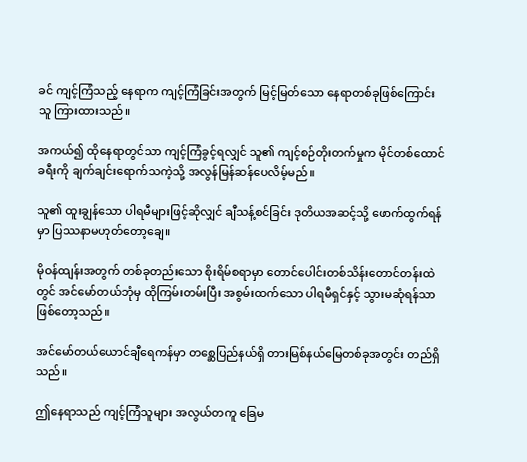ခင် ကျင့်ကြံသည့် နေရာက ကျင့်ကြံခြင်းအတွက် မြင့်မြတ်သော နေရာတစ်ခုဖြစ်ကြောင်း သူ ကြားထားသည်။

အကယ်၍ ထိုနေရာတွင်သာ ကျင့်ကြံခွင့်ရလျှင် သူ၏ ကျင့်စဉ်တိုးတက်မှုက မိုင်တစ်ထောင်ခရီးကို ချက်ချင်းရောက်သကဲ့သို့ အလွန်မြန်ဆန်ပေလိမ့်မည်။

သူ၏ ထူးချွန်သော ပါရမီများဖြင့်ဆိုလျှင် ချီသန့်စင်ခြင်း ဒုတိယအဆင့်သို့ ဖောက်ထွက်ရန်မှာ ပြဿနာမဟုတ်တော့ချေ။

မိုဝန်ထျန်းအတွက် တစ်ခုတည်းသော စိုးရိမ်စရာမှာ တောင်ပေါင်းတစ်သိန်းတောင်တန်းထဲတွင် အင်မော်တယ်ဘုံမှ ထိုကြမ်းတမ်းပြီး အစွမ်းထက်သော ပါရမီရှင်နှင့် သွားမဆုံရန်သာ ဖြစ်တော့သည်။

အင်မော်တယ်ယောင်ချီရေကန်မှာ တစ္ဆေပြည်နယ်ရှိ တားမြစ်နယ်မြေတစ်ခုအတွင်း တည်ရှိသည်။

ဤနေရာသည် ကျင့်ကြံသူများ အလွယ်တကူ ခြေမ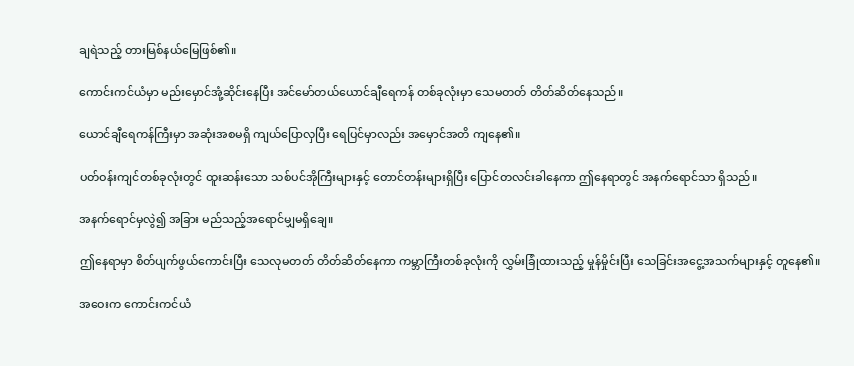ချရဲသည့် တားမြစ်နယ်မြေဖြစ်၏။

ကောင်းကင်ယံမှာ မည်းမှောင်အုံ့ဆိုင်းနေပြီး အင်မော်တယ်ယောင်ချီရေကန် တစ်ခုလုံးမှာ သေမတတ် တိတ်ဆိတ်နေသည်။

ယောင်ချီရေကန်ကြီးမှာ အဆုံးအစမရှိ ကျယ်ပြောလှပြီး ရေပြင်မှာလည်း အမှောင်အတိ ကျနေ၏။

ပတ်ဝန်းကျင်တစ်ခုလုံးတွင် ထူးဆန်းသော သစ်ပင်အိုကြီးများနှင့် တောင်တန်းများရှိပြီး ပြောင်တလင်းခါနေကာ ဤနေရာတွင် အနက်ရောင်သာ ရှိသည်။

အနက်ရောင်မှလွဲ၍ အခြား မည်သည့်အရောင်မျှမရှိချေ။

ဤနေရာမှာ စိတ်ပျက်ဖွယ်ကောင်းပြီး သေလုမတတ် တိတ်ဆိတ်နေကာ ကမ္ဘာကြီးတစ်ခုလုံးကို လွှမ်းခြုံထားသည့် မှုန်မှိုင်းပြီး သေခြင်းအငွေ့အသက်များနှင့် တူနေ၏။

အဝေးက ကောင်းကင်ယံ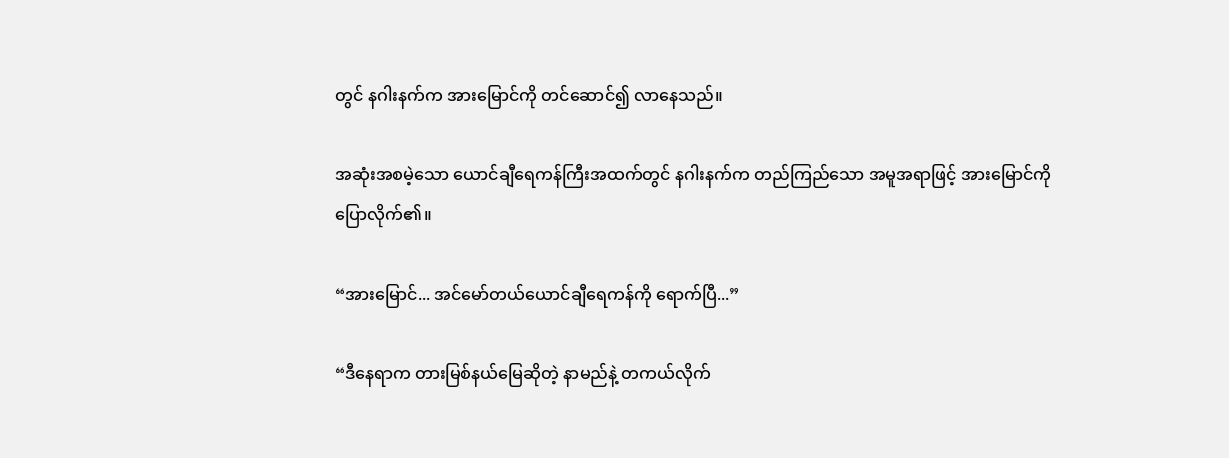တွင် နဂါးနက်က အားမြောင်ကို တင်ဆောင်၍ လာနေသည်။

အဆုံးအစမဲ့သော ယောင်ချီရေကန်ကြီးအထက်တွင် နဂါးနက်က တည်ကြည်သော အမူအရာဖြင့် အားမြောင်ကို ပြောလိုက်၏။

“အားမြောင်... အင်မော်တယ်ယောင်ချီရေကန်ကို ရောက်ပြီ...”

“ဒီနေရာက တားမြစ်နယ်မြေဆိုတဲ့ နာမည်နဲ့ တကယ်လိုက်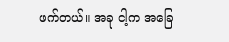ဖက်တယ်။ အခု ငါ့က အခြေ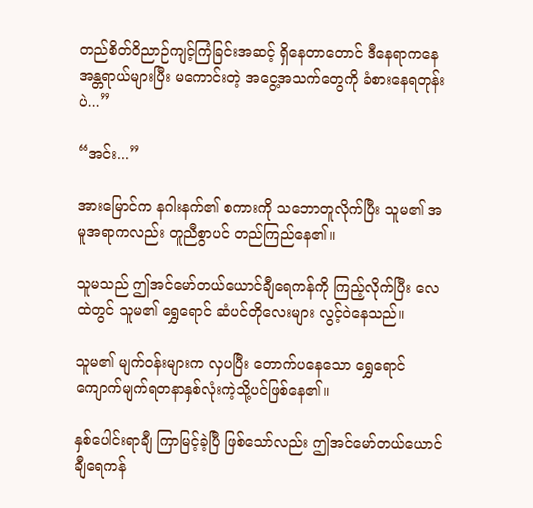တည်စိတ်ဝိညာဉ်ကျင့်ကြံခြင်းအဆင့် ရှိနေတာတောင် ဒီနေရာကနေ အန္တရာယ်များပြီး မကောင်းတဲ့ အငွေ့အသက်တွေကို ခံစားနေရတုန်းပဲ...”

“အင်း...”

အားမြောင်က နဂါးနက်၏ စကားကို သဘောတူလိုက်ပြီး သူမ၏ အမူအရာကလည်း တူညီစွာပင် တည်ကြည်နေ၏။

သူမသည် ဤအင်မော်တယ်ယောင်ချီရေကန်ကို ကြည့်လိုက်ပြီး လေထဲတွင် သူမ၏ ရွှေရောင် ဆံပင်တိုလေးများ လွင့်ဝဲနေသည်။

သူမ၏ မျက်ဝန်းများက လှပပြီး တောက်ပနေသော ရွှေရောင် ကျောက်မျက်ရတနာနှစ်လုံးကဲ့သို့ပင်ဖြစ်နေ၏။

နှစ်ပေါင်းရာချီ ကြာမြင့်ခဲ့ပြီ ဖြစ်သော်လည်း ဤအင်မော်တယ်ယောင်ချီရေကန်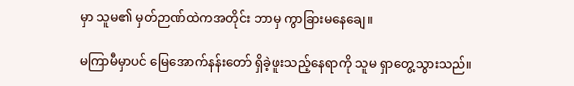မှာ သူမ၏ မှတ်ဉာဏ်ထဲကအတိုင်း ဘာမှ ကွာခြားမနေချေ။

မကြာမီမှာပင် မြေအောက်နန်းတော် ရှိခဲ့ဖူးသည့်နေရာကို သူမ ရှာတွေ့သွားသည်။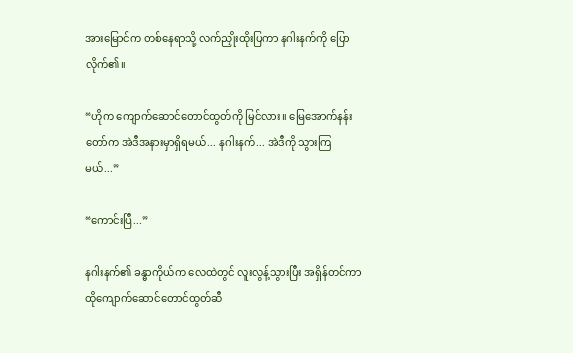အားမြောင်က တစ်နေရာသို့ လက်ညှိုးထိုးပြကာ နဂါးနက်ကို ပြောလိုက်၏။

“ဟိုက ကျောက်ဆောင်တောင်ထွတ်ကို မြင်လား။ မြေအောက်နန်းတော်က အဲဒီအနားမှာရှိရမယ်... နဂါးနက်... အဲဒီကို သွားကြမယ်...”

“ကောင်းပြီ...”

နဂါးနက်၏ ခန္ဓာကိုယ်က လေထဲတွင် လူးလွန့်သွားပြီး အရှိန်တင်ကာ ထိုကျောက်ဆောင်တောင်ထွတ်ဆီ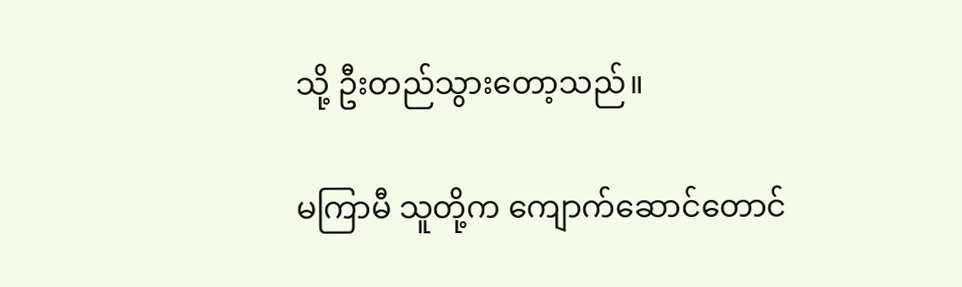သို့ ဦးတည်သွားတော့သည်။

မကြာမီ သူတို့က ကျောက်ဆောင်တောင်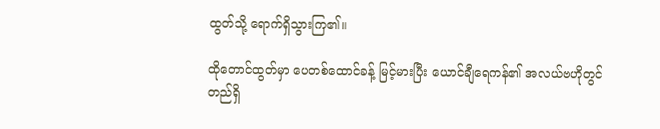ထွတ်သို့ ရောက်ရှိသွားကြ၏။

ထိုတောင်ထွတ်မှာ ပေတစ်ထောင်ခန့် မြင့်မားပြီး ယောင်ချီရေကန်၏ အလယ်ဗဟိုတွင် တည်ရှိ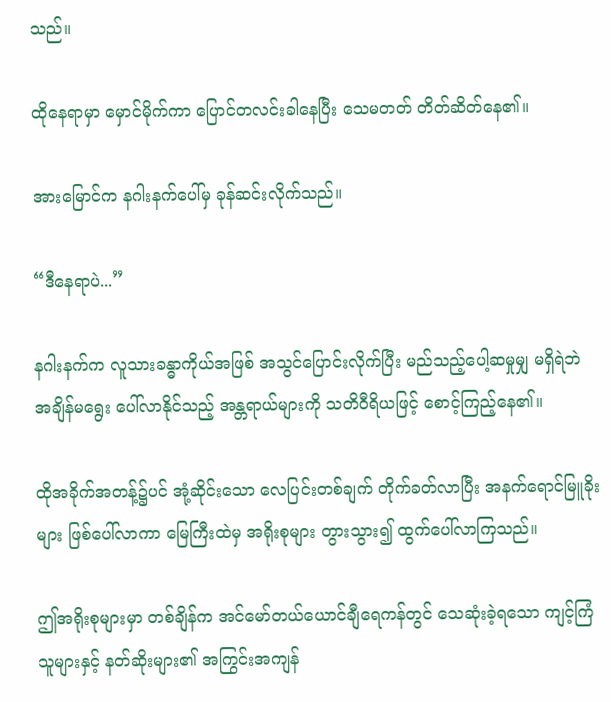သည်။

ထိုနေရာမှာ မှောင်မိုက်ကာ ပြောင်တလင်းခါနေပြီး သေမတတ် တိတ်ဆိတ်နေ၏။

အားမြောင်က နဂါးနက်ပေါ်မှ ခုန်ဆင်းလိုက်သည်။

“ဒီနေရာပဲ...”

နဂါးနက်က လူသားခန္ဓာကိုယ်အဖြစ် အသွင်ပြောင်းလိုက်ပြီး မည်သည့်ပေါ့ဆမှုမျှ မရှိရဲဘဲ အချိန်မရွေး ပေါ်လာနိုင်သည့် အန္တရာယ်များကို သတိဝီရိယဖြင့် စောင့်ကြည့်နေ၏။

ထိုအခိုက်အတန့်၌ပင် အုံ့ဆိုင်းသော လေပြင်းတစ်ချက် တိုက်ခတ်လာပြီး အနက်ရောင်မြူခိုးများ ဖြစ်ပေါ်လာကာ မြေကြီးထဲမှ အရိုးစုများ တွားသွား၍ ထွက်ပေါ်လာကြသည်။

ဤအရိုးစုများမှာ တစ်ချိန်က အင်မော်တယ်ယောင်ချီရေကန်တွင် သေဆုံးခဲ့ရသော ကျင့်ကြံသူများနှင့် နတ်ဆိုးများ၏ အကြွင်းအကျန်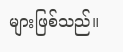များဖြစ်သည်။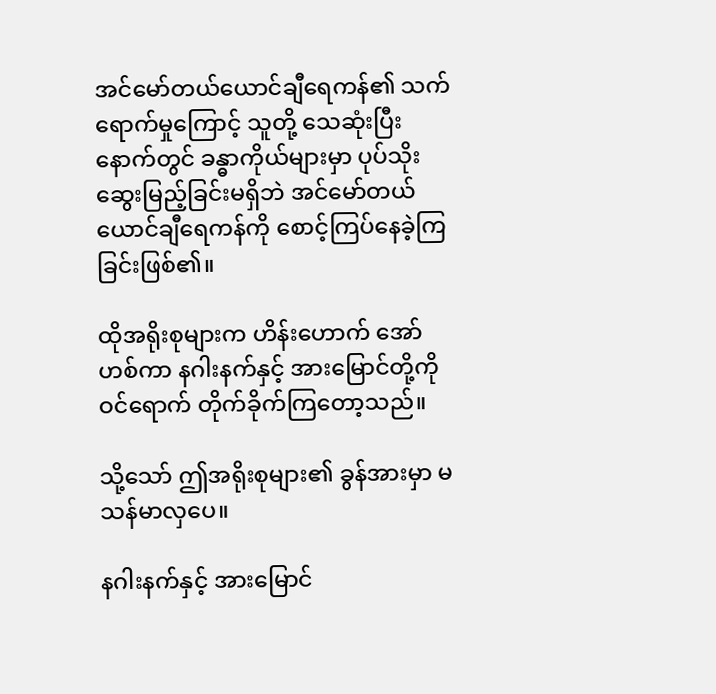အင်မော်တယ်ယောင်ချီရေကန်၏ သက်ရောက်မှုကြောင့် သူတို့ သေဆုံးပြီးနောက်တွင် ခန္ဓာကိုယ်များမှာ ပုပ်သိုးဆွေးမြည့်ခြင်းမရှိဘဲ အင်မော်တယ်ယောင်ချီရေကန်ကို စောင့်ကြပ်နေခဲ့ကြခြင်းဖြစ်၏။

ထိုအရိုးစုများက ဟိန်းဟောက် အော်ဟစ်ကာ နဂါးနက်နှင့် အားမြောင်တို့ကို ဝင်ရောက် တိုက်ခိုက်ကြတော့သည်။

သို့သော် ဤအရိုးစုများ၏ ခွန်အားမှာ မသန်မာလှပေ။

နဂါးနက်နှင့် အားမြောင်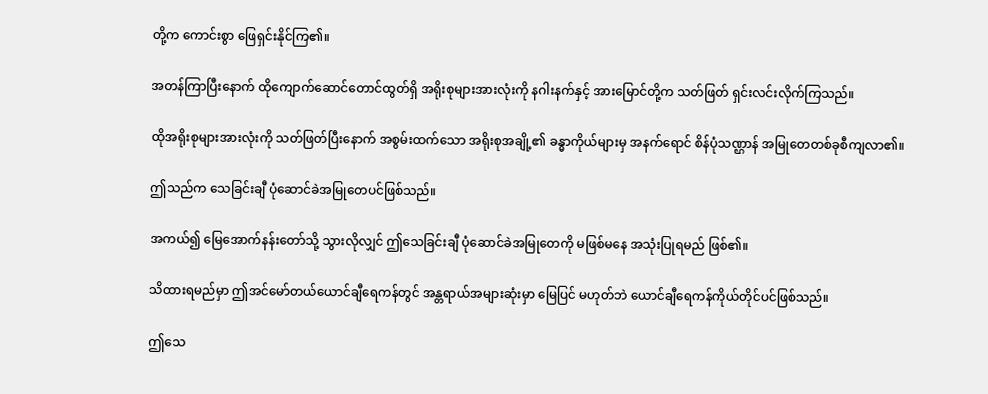တို့က ကောင်းစွာ ဖြေရှင်းနိုင်ကြ၏။

အတန်ကြာပြီးနောက် ထိုကျောက်ဆောင်တောင်ထွတ်ရှိ အရိုးစုများအားလုံးကို နဂါးနက်နှင့် အားမြောင်တို့က သတ်ဖြတ် ရှင်းလင်းလိုက်ကြသည်။

ထိုအရိုးစုများအားလုံးကို သတ်ဖြတ်ပြီးနောက် အစွမ်းထက်သော အရိုးစုအချို့၏ ခန္ဓာကိုယ်များမှ အနက်ရောင် စိန်ပုံသဏ္ဌာန် အမြုတေတစ်ခုစီကျလာ၏။

ဤသည်က သေခြင်းချီ ပုံဆောင်ခဲအမြုတေပင်ဖြစ်သည်။

အကယ်၍ မြေအောက်နန်းတော်သို့ သွားလိုလျှင် ဤသေခြင်းချီ ပုံဆောင်ခဲအမြုတေကို မဖြစ်မနေ အသုံးပြုရမည် ဖြစ်၏။

သိထားရမည်မှာ ဤအင်မော်တယ်ယောင်ချီရေကန်တွင် အန္တရာယ်အများဆုံးမှာ မြေပြင် မဟုတ်ဘဲ ယောင်ချီရေကန်ကိုယ်တိုင်ပင်ဖြစ်သည်။

ဤသေ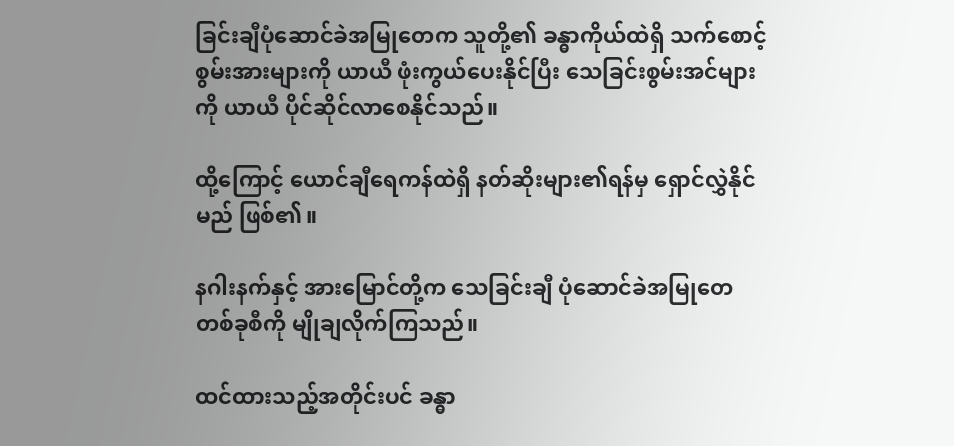ခြင်းချီပုံဆောင်ခဲအမြုတေက သူတို့၏ ခန္ဓာကိုယ်ထဲရှိ သက်စောင့်စွမ်းအားများကို ယာယီ ဖုံးကွယ်ပေးနိုင်ပြီး သေခြင်းစွမ်းအင်များကို ယာယီ ပိုင်ဆိုင်လာစေနိုင်သည်။

ထို့ကြောင့် ယောင်ချီရေကန်ထဲရှိ နတ်ဆိုးများ၏ရန်မှ ရှောင်လွှဲနိုင်မည် ဖြစ်၏။

နဂါးနက်နှင့် အားမြောင်တို့က သေခြင်းချီ ပုံဆောင်ခဲအမြုတေ တစ်ခုစီကို မျိုချလိုက်ကြသည်။

ထင်ထားသည့်အတိုင်းပင် ခန္ဓာ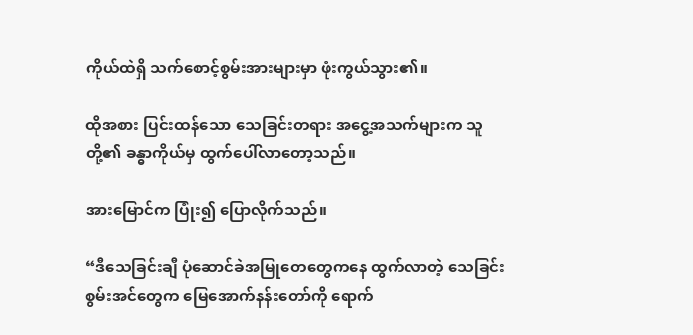ကိုယ်ထဲရှိ သက်စောင့်စွမ်းအားများမှာ ဖုံးကွယ်သွား၏။

ထိုအစား ပြင်းထန်သော သေခြင်းတရား အငွေ့အသက်များက သူတို့၏ ခန္ဓာကိုယ်မှ ထွက်ပေါ်လာတော့သည်။

အားမြောင်က ပြုံး၍ ပြောလိုက်သည်။

“ဒီသေခြင်းချီ ပုံဆောင်ခဲအမြုတေတွေကနေ ထွက်လာတဲ့ သေခြင်းစွမ်းအင်တွေက မြေအောက်နန်းတော်ကို ရောက်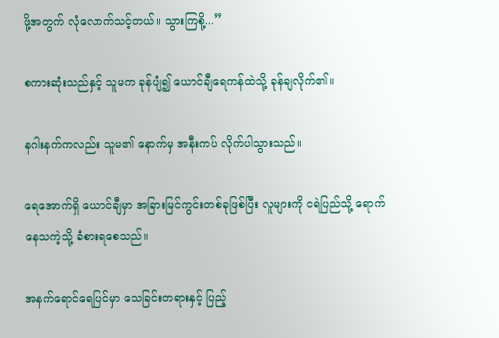ဖို့အတွက် လုံလောက်သင့်တယ်။ သွားကြစို့...”

စကားဆုံးသည်နှင့် သူမက ခုန်ပျံ၍ ယောင်ချီရေကန်ထဲသို့ ခုန်ချလိုက်၏။

နဂါးနက်ကလည်း သူမ၏ နောက်မှ အနီးကပ် လိုက်ပါသွားသည်။

ရေအောက်ရှိ ယောင်ချီမှာ အခြားမြင်ကွင်းတစ်ခုဖြစ်ပြီး လူများကို ငရဲပြည်သို့ ရောက်နေသကဲ့သို့ ခံစားရစေသည်။

အနက်ရောင်ရေပြင်မှာ သေခြင်းတရားနှင့် ပြည့်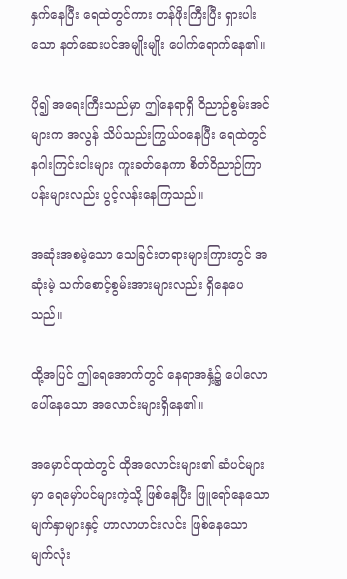နှက်နေပြီး ရေထဲတွင်ကား တန်ဖိုးကြီးပြီး ရှားပါးသော နတ်ဆေးပင်အမျိုးမျိုး ပေါက်ရောက်နေ၏။

ပို၍ အရေးကြီးသည်မှာ ဤနေရာရှိ ဝိညာဉ်စွမ်းအင်များက အလွန် သိပ်သည်းကြွယ်ဝနေပြီး ရေထဲတွင် နဂါးကြင်းငါးများ ကူးခတ်နေကာ စိတ်ဝိညာဉ်ကြာပန်းများလည်း ပွင့်လန်းနေကြသည်။

အဆုံးအစမဲ့သော သေခြင်းတရားများကြားတွင် အဆုံးမဲ့ သက်စောင့်စွမ်းအားများလည်း ရှိနေပေသည်။

ထို့အပြင် ဤရေအောက်တွင် နေရာအနှံ့၌ ပေါလောပေါ်နေသော အလောင်းများရှိနေ၏။

အမှောင်ထုထဲတွင် ထိုအလောင်းများ၏ ဆံပင်များမှာ ရေမှော်ပင်များကဲ့သို့ ဖြစ်နေပြီး ဖြူရော်နေသော မျက်နှာများနှင့် ဟာလာဟင်းလင်း ဖြစ်နေသော မျက်လုံး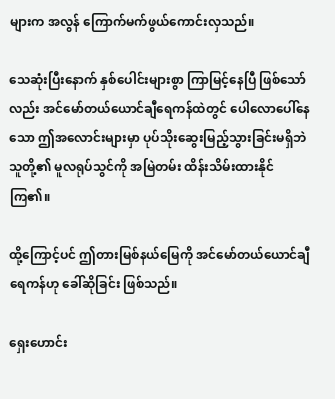များက အလွန် ကြောက်မက်ဖွယ်ကောင်းလှသည်။

သေဆုံးပြီးနောက် နှစ်ပေါင်းများစွာ ကြာမြင့်နေပြီ ဖြစ်သော်လည်း အင်မော်တယ်ယောင်ချီရေကန်ထဲတွင် ပေါလောပေါ်နေသော ဤအလောင်းများမှာ ပုပ်သိုးဆွေးမြည့်သွားခြင်းမရှိဘဲ သူတို့၏ မူလရုပ်သွင်ကို အမြဲတမ်း ထိန်းသိမ်းထားနိုင်ကြ၏။

ထို့ကြောင့်ပင် ဤတားမြစ်နယ်မြေကို အင်မော်တယ်ယောင်ချီရေကန်ဟု ခေါ်ဆိုခြင်း ဖြစ်သည်။

ရှေးဟောင်း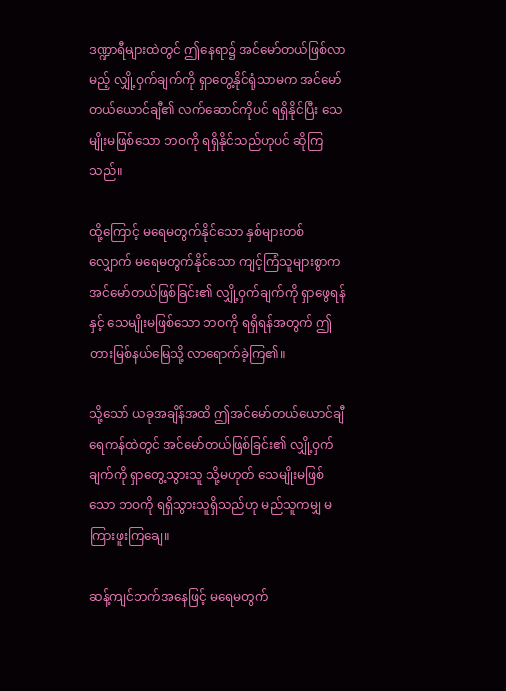ဒဏ္ဍာရီများထဲတွင် ဤနေရာ၌ အင်မော်တယ်ဖြစ်လာမည့် လျှို့ဝှက်ချက်ကို ရှာတွေ့နိုင်ရုံသာမက အင်မော်တယ်ယောင်ချီ၏ လက်ဆောင်ကိုပင် ရရှိနိုင်ပြီး သေမျိုးမဖြစ်သော ဘဝကို ရရှိနိုင်သည်ဟုပင် ဆိုကြသည်။

ထို့ကြောင့် မရေမတွက်နိုင်သော နှစ်များတစ်လျှောက် မရေမတွက်နိုင်သော ကျင့်ကြံသူများစွာက အင်မော်တယ်ဖြစ်ခြင်း၏ လျှို့ဝှက်ချက်ကို ရှာဖွေရန်နှင့် သေမျိုးမဖြစ်သော ဘဝကို ရရှိရန်အတွက် ဤတားမြစ်နယ်မြေသို့ လာရောက်ခဲ့ကြ၏။

သို့သော် ယခုအချိန်အထိ ဤအင်မော်တယ်ယောင်ချီရေကန်ထဲတွင် အင်မော်တယ်ဖြစ်ခြင်း၏ လျှို့ဝှက်ချက်ကို ရှာတွေ့သွားသူ သို့မဟုတ် သေမျိုးမဖြစ်သော ဘဝကို ရရှိသွားသူရှိသည်ဟု မည်သူကမျှ မကြားဖူးကြချေ။

ဆန့်ကျင်ဘက်အနေဖြင့် မရေမတွက်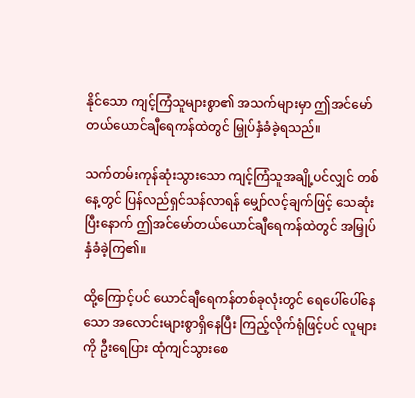နိုင်သော ကျင့်ကြံသူများစွာ၏ အသက်များမှာ ဤအင်မော်တယ်ယောင်ချီရေကန်ထဲတွင် မြှုပ်နှံခံခဲ့ရသည်။

သက်တမ်းကုန်ဆုံးသွားသော ကျင့်ကြံသူအချို့ပင်လျှင် တစ်နေ့တွင် ပြန်လည်ရှင်သန်လာရန် မျှော်လင့်ချက်ဖြင့် သေဆုံးပြီးနောက် ဤအင်မော်တယ်ယောင်ချီရေကန်ထဲတွင် အမြှုပ်နှံခံခဲ့ကြ၏။

ထို့ကြောင့်ပင် ယောင်ချီရေကန်တစ်ခုလုံးတွင် ရေပေါ်ပေါ်နေသော အလောင်းများစွာရှိနေပြီး ကြည့်လိုက်ရုံဖြင့်ပင် လူများကို ဦးရေပြား ထုံကျင်သွားစေ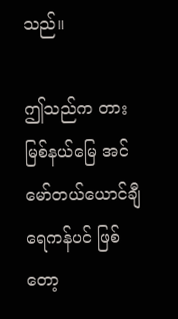သည်။

ဤသည်က တားမြစ်နယ်မြေ အင်မော်တယ်ယောင်ချီရေကန်ပင် ဖြစ်တော့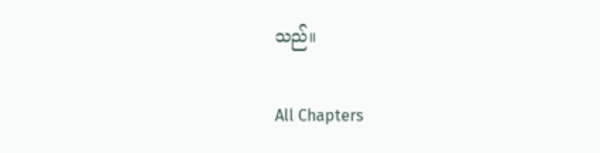သည်။

All Chapters